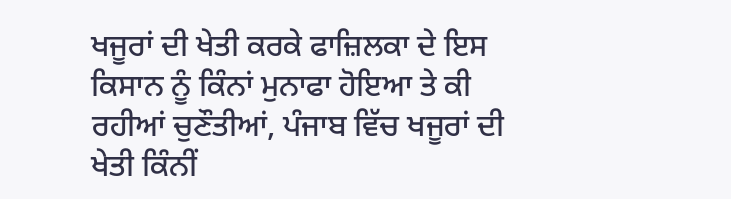ਖਜੂਰਾਂ ਦੀ ਖੇਤੀ ਕਰਕੇ ਫਾਜ਼ਿਲਕਾ ਦੇ ਇਸ ਕਿਸਾਨ ਨੂੰ ਕਿੰਨਾਂ ਮੁਨਾਫਾ ਹੋਇਆ ਤੇ ਕੀ ਰਹੀਆਂ ਚੁਣੌਤੀਆਂ, ਪੰਜਾਬ ਵਿੱਚ ਖਜੂਰਾਂ ਦੀ ਖੇਤੀ ਕਿੰਨੀਂ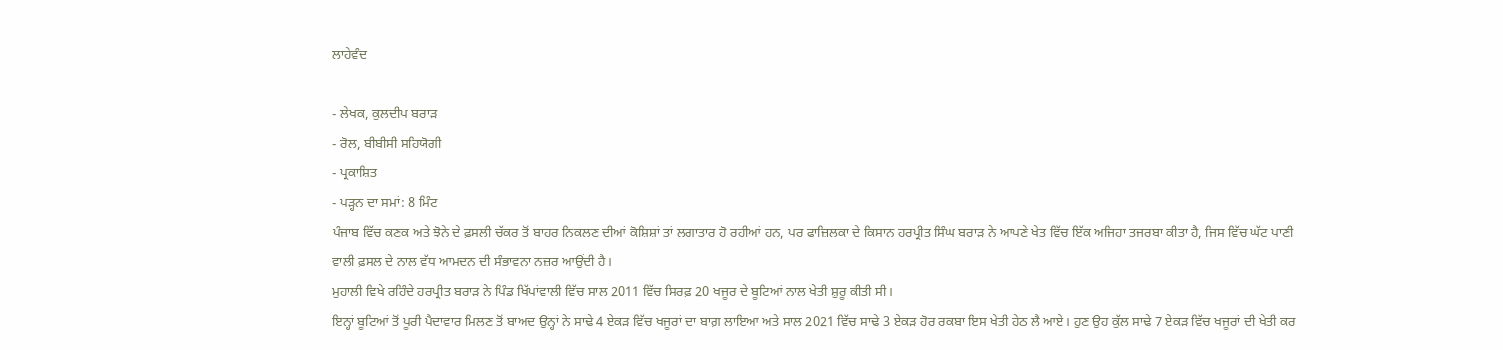ਲਾਹੇਵੰਦ

- ਲੇਖਕ, ਕੁਲਦੀਪ ਬਰਾੜ
- ਰੋਲ, ਬੀਬੀਸੀ ਸਹਿਯੋਗੀ
- ਪ੍ਰਕਾਸ਼ਿਤ
- ਪੜ੍ਹਨ ਦਾ ਸਮਾਂ: 8 ਮਿੰਟ
ਪੰਜਾਬ ਵਿੱਚ ਕਣਕ ਅਤੇ ਝੋਨੇ ਦੇ ਫ਼ਸਲੀ ਚੱਕਰ ਤੋਂ ਬਾਹਰ ਨਿਕਲਣ ਦੀਆਂ ਕੋਸ਼ਿਸ਼ਾਂ ਤਾਂ ਲਗਾਤਾਰ ਹੋ ਰਹੀਆਂ ਹਨ, ਪਰ ਫਾਜ਼ਿਲਕਾ ਦੇ ਕਿਸਾਨ ਹਰਪ੍ਰੀਤ ਸਿੰਘ ਬਰਾੜ ਨੇ ਆਪਣੇ ਖੇਤ ਵਿੱਚ ਇੱਕ ਅਜਿਹਾ ਤਜਰਬਾ ਕੀਤਾ ਹੈ, ਜਿਸ ਵਿੱਚ ਘੱਟ ਪਾਣੀ ਵਾਲੀ ਫ਼ਸਲ ਦੇ ਨਾਲ ਵੱਧ ਆਮਦਨ ਦੀ ਸੰਭਾਵਨਾ ਨਜ਼ਰ ਆਉਂਦੀ ਹੈ।
ਮੁਹਾਲੀ ਵਿਖੇ ਰਹਿੰਦੇ ਹਰਪ੍ਰੀਤ ਬਰਾੜ ਨੇ ਪਿੰਡ ਖਿੱਪਾਂਵਾਲੀ ਵਿੱਚ ਸਾਲ 2011 ਵਿੱਚ ਸਿਰਫ਼ 20 ਖਜੂਰ ਦੇ ਬੂਟਿਆਂ ਨਾਲ ਖੇਤੀ ਸ਼ੁਰੂ ਕੀਤੀ ਸੀ।
ਇਨ੍ਹਾਂ ਬੂਟਿਆਂ ਤੋਂ ਪੂਰੀ ਪੈਦਾਵਾਰ ਮਿਲਣ ਤੋਂ ਬਾਅਦ ਉਨ੍ਹਾਂ ਨੇ ਸਾਢੇ 4 ਏਕੜ ਵਿੱਚ ਖਜੂਰਾਂ ਦਾ ਬਾਗ਼ ਲਾਇਆ ਅਤੇ ਸਾਲ 2021 ਵਿੱਚ ਸਾਢੇ 3 ਏਕੜ ਹੋਰ ਰਕਬਾ ਇਸ ਖੇਤੀ ਹੇਠ ਲੈ ਆਏ। ਹੁਣ ਉਹ ਕੁੱਲ ਸਾਢੇ 7 ਏਕੜ ਵਿੱਚ ਖਜੂਰਾਂ ਦੀ ਖੇਤੀ ਕਰ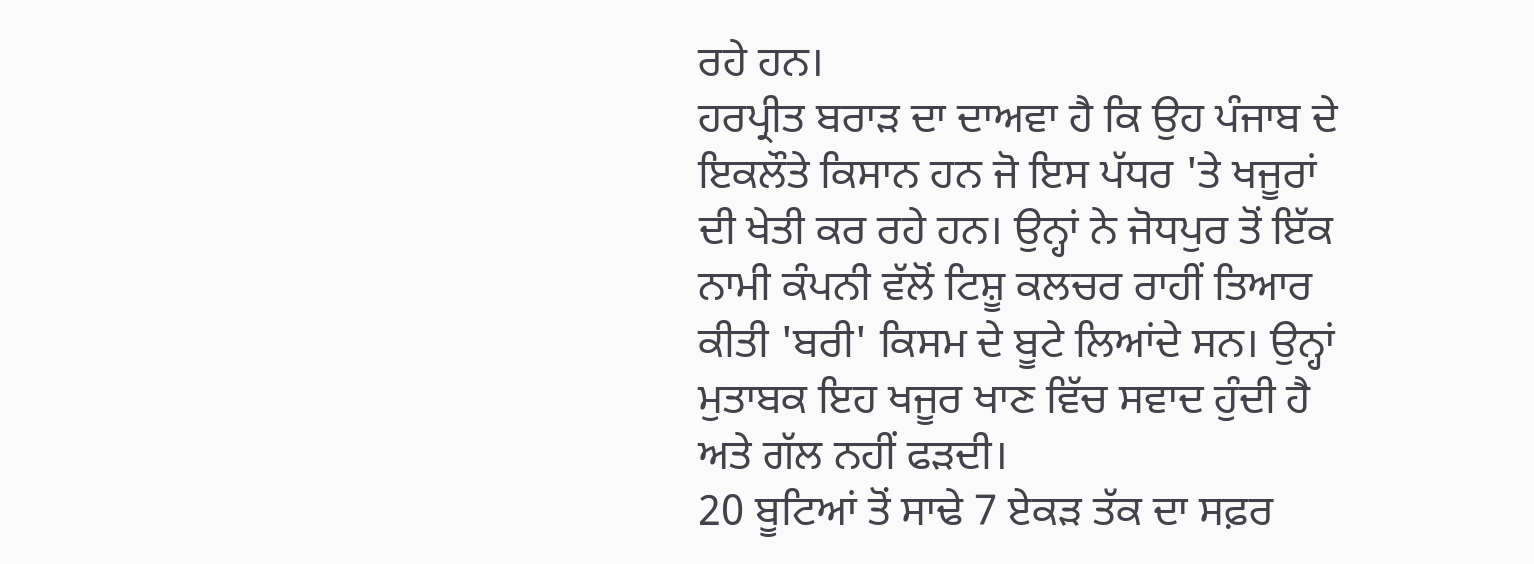ਰਹੇ ਹਨ।
ਹਰਪ੍ਰੀਤ ਬਰਾੜ ਦਾ ਦਾਅਵਾ ਹੈ ਕਿ ਉਹ ਪੰਜਾਬ ਦੇ ਇਕਲੌਤੇ ਕਿਸਾਨ ਹਨ ਜੋ ਇਸ ਪੱਧਰ 'ਤੇ ਖਜੂਰਾਂ ਦੀ ਖੇਤੀ ਕਰ ਰਹੇ ਹਨ। ਉਨ੍ਹਾਂ ਨੇ ਜੋਧਪੁਰ ਤੋਂ ਇੱਕ ਨਾਮੀ ਕੰਪਨੀ ਵੱਲੋਂ ਟਿਸ਼ੂ ਕਲਚਰ ਰਾਹੀਂ ਤਿਆਰ ਕੀਤੀ 'ਬਰੀ' ਕਿਸਮ ਦੇ ਬੂਟੇ ਲਿਆਂਦੇ ਸਨ। ਉਨ੍ਹਾਂ ਮੁਤਾਬਕ ਇਹ ਖਜੂਰ ਖਾਣ ਵਿੱਚ ਸਵਾਦ ਹੁੰਦੀ ਹੈ ਅਤੇ ਗੱਲ ਨਹੀਂ ਫੜਦੀ।
20 ਬੂਟਿਆਂ ਤੋਂ ਸਾਢੇ 7 ਏਕੜ ਤੱਕ ਦਾ ਸਫ਼ਰ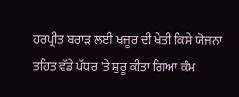ਹਰਪ੍ਰੀਤ ਬਰਾੜ ਲਈ ਖਜੂਰ ਦੀ ਖੇਤੀ ਕਿਸੇ ਯੋਜਨਾ ਤਹਿਤ ਵੱਡੇ ਪੱਧਰ 'ਤੇ ਸ਼ੁਰੂ ਕੀਤਾ ਗਿਆ ਕੰਮ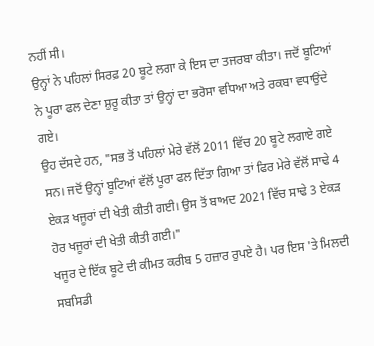ਨਹੀਂ ਸੀ।
ਉਨ੍ਹਾਂ ਨੇ ਪਹਿਲਾਂ ਸਿਰਫ਼ 20 ਬੂਟੇ ਲਗਾ ਕੇ ਇਸ ਦਾ ਤਜਰਬਾ ਕੀਤਾ। ਜਦੋਂ ਬੂਟਿਆਂ ਨੇ ਪੂਰਾ ਫਲ ਦੇਣਾ ਸ਼ੁਰੂ ਕੀਤਾ ਤਾਂ ਉਨ੍ਹਾਂ ਦਾ ਭਰੋਸਾ ਵਧਿਆ ਅਤੇ ਰਕਬਾ ਵਧਾਉਂਦੇ ਗਏ।
ਉਹ ਦੱਸਦੇ ਹਨ, "ਸਭ ਤੋਂ ਪਹਿਲਾਂ ਮੇਰੇ ਵੱਲੋਂ 2011 ਵਿੱਚ 20 ਬੂਟੇ ਲਗਾਏ ਗਏ ਸਨ। ਜਦੋਂ ਉਨ੍ਹਾਂ ਬੂਟਿਆਂ ਵੱਲੋਂ ਪੂਰਾ ਫਲ ਦਿੱਤਾ ਗਿਆ ਤਾਂ ਫਿਰ ਮੇਰੇ ਵੱਲੋਂ ਸਾਢੇ 4 ਏਕੜ ਖਜੂਰਾਂ ਦੀ ਖੇਤੀ ਕੀਤੀ ਗਈ। ਉਸ ਤੋਂ ਬਾਅਦ 2021 ਵਿੱਚ ਸਾਢੇ 3 ਏਕੜ ਹੋਰ ਖਜੂਰਾਂ ਦੀ ਖੇਤੀ ਕੀਤੀ ਗਈ।"
ਖਜੂਰ ਦੇ ਇੱਕ ਬੂਟੇ ਦੀ ਕੀਮਤ ਕਰੀਬ 5 ਹਜ਼ਾਰ ਰੁਪਏ ਹੈ। ਪਰ ਇਸ 'ਤੇ ਮਿਲਦੀ ਸਬਸਿਡੀ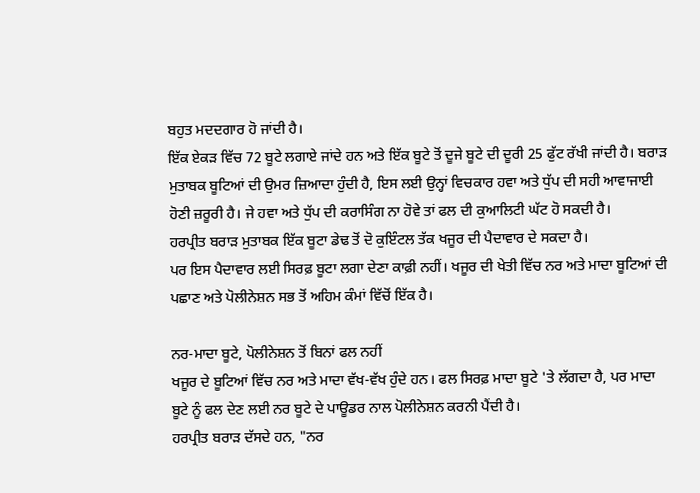ਬਹੁਤ ਮਦਦਗਾਰ ਹੋ ਜਾਂਦੀ ਹੈ।
ਇੱਕ ਏਕੜ ਵਿੱਚ 72 ਬੂਟੇ ਲਗਾਏ ਜਾਂਦੇ ਹਨ ਅਤੇ ਇੱਕ ਬੂਟੇ ਤੋਂ ਦੂਜੇ ਬੂਟੇ ਦੀ ਦੂਰੀ 25 ਫੁੱਟ ਰੱਖੀ ਜਾਂਦੀ ਹੈ। ਬਰਾੜ ਮੁਤਾਬਕ ਬੂਟਿਆਂ ਦੀ ਉਮਰ ਜ਼ਿਆਦਾ ਹੁੰਦੀ ਹੈ, ਇਸ ਲਈ ਉਨ੍ਹਾਂ ਵਿਚਕਾਰ ਹਵਾ ਅਤੇ ਧੁੱਪ ਦੀ ਸਹੀ ਆਵਾਜਾਈ ਹੋਣੀ ਜ਼ਰੂਰੀ ਹੈ। ਜੇ ਹਵਾ ਅਤੇ ਧੁੱਪ ਦੀ ਕਰਾਸਿੰਗ ਨਾ ਹੋਵੇ ਤਾਂ ਫਲ ਦੀ ਕੁਆਲਿਟੀ ਘੱਟ ਹੋ ਸਕਦੀ ਹੈ।
ਹਰਪ੍ਰੀਤ ਬਰਾੜ ਮੁਤਾਬਕ ਇੱਕ ਬੂਟਾ ਡੇਢ ਤੋਂ ਦੋ ਕੁਇੰਟਲ ਤੱਕ ਖਜੂਰ ਦੀ ਪੈਦਾਵਾਰ ਦੇ ਸਕਦਾ ਹੈ।
ਪਰ ਇਸ ਪੈਦਾਵਾਰ ਲਈ ਸਿਰਫ਼ ਬੂਟਾ ਲਗਾ ਦੇਣਾ ਕਾਫ਼ੀ ਨਹੀਂ। ਖਜੂਰ ਦੀ ਖੇਤੀ ਵਿੱਚ ਨਰ ਅਤੇ ਮਾਦਾ ਬੂਟਿਆਂ ਦੀ ਪਛਾਣ ਅਤੇ ਪੋਲੀਨੇਸ਼ਨ ਸਭ ਤੋਂ ਅਹਿਮ ਕੰਮਾਂ ਵਿੱਚੋਂ ਇੱਕ ਹੈ।

ਨਰ-ਮਾਦਾ ਬੂਟੇ, ਪੋਲੀਨੇਸ਼ਨ ਤੋਂ ਬਿਨਾਂ ਫਲ ਨਹੀਂ
ਖਜੂਰ ਦੇ ਬੂਟਿਆਂ ਵਿੱਚ ਨਰ ਅਤੇ ਮਾਦਾ ਵੱਖ-ਵੱਖ ਹੁੰਦੇ ਹਨ। ਫਲ ਸਿਰਫ਼ ਮਾਦਾ ਬੂਟੇ 'ਤੇ ਲੱਗਦਾ ਹੈ, ਪਰ ਮਾਦਾ ਬੂਟੇ ਨੂੰ ਫਲ ਦੇਣ ਲਈ ਨਰ ਬੂਟੇ ਦੇ ਪਾਊਡਰ ਨਾਲ ਪੋਲੀਨੇਸ਼ਨ ਕਰਨੀ ਪੈਂਦੀ ਹੈ।
ਹਰਪ੍ਰੀਤ ਬਰਾੜ ਦੱਸਦੇ ਹਨ, "ਨਰ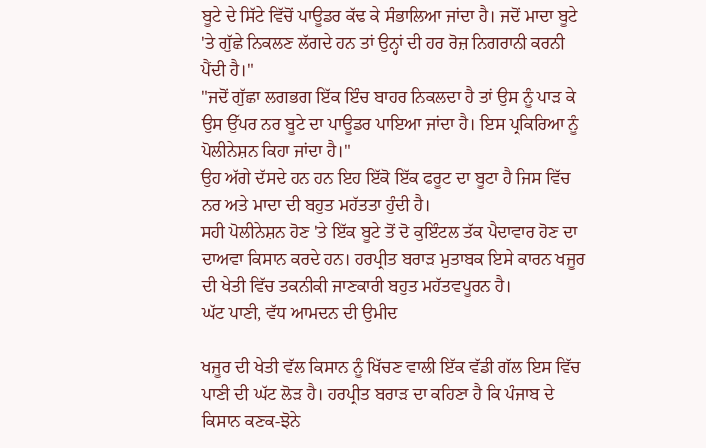ਬੂਟੇ ਦੇ ਸਿੱਟੇ ਵਿੱਚੋਂ ਪਾਊਡਰ ਕੱਢ ਕੇ ਸੰਭਾਲਿਆ ਜਾਂਦਾ ਹੈ। ਜਦੋਂ ਮਾਦਾ ਬੂਟੇ 'ਤੇ ਗੁੱਛੇ ਨਿਕਲਣ ਲੱਗਦੇ ਹਨ ਤਾਂ ਉਨ੍ਹਾਂ ਦੀ ਹਰ ਰੋਜ਼ ਨਿਗਰਾਨੀ ਕਰਨੀ ਪੈਂਦੀ ਹੈ।"
"ਜਦੋਂ ਗੁੱਛਾ ਲਗਭਗ ਇੱਕ ਇੰਚ ਬਾਹਰ ਨਿਕਲਦਾ ਹੈ ਤਾਂ ਉਸ ਨੂੰ ਪਾੜ ਕੇ ਉਸ ਉੱਪਰ ਨਰ ਬੂਟੇ ਦਾ ਪਾਊਡਰ ਪਾਇਆ ਜਾਂਦਾ ਹੈ। ਇਸ ਪ੍ਰਕਿਰਿਆ ਨੂੰ ਪੋਲੀਨੇਸ਼ਨ ਕਿਹਾ ਜਾਂਦਾ ਹੈ।"
ਉਹ ਅੱਗੇ ਦੱਸਦੇ ਹਨ ਹਨ ਇਹ ਇੱਕੋ ਇੱਕ ਫਰੂਟ ਦਾ ਬੂਟਾ ਹੈ ਜਿਸ ਵਿੱਚ ਨਰ ਅਤੇ ਮਾਦਾ ਦੀ ਬਹੁਤ ਮਹੱਤਤਾ ਹੁੰਦੀ ਹੈ।
ਸਹੀ ਪੋਲੀਨੇਸ਼ਨ ਹੋਣ 'ਤੇ ਇੱਕ ਬੂਟੇ ਤੋਂ ਦੋ ਕੁਇੰਟਲ ਤੱਕ ਪੈਦਾਵਾਰ ਹੋਣ ਦਾ ਦਾਅਵਾ ਕਿਸਾਨ ਕਰਦੇ ਹਨ। ਹਰਪ੍ਰੀਤ ਬਰਾੜ ਮੁਤਾਬਕ ਇਸੇ ਕਾਰਨ ਖਜੂਰ ਦੀ ਖੇਤੀ ਵਿੱਚ ਤਕਨੀਕੀ ਜਾਣਕਾਰੀ ਬਹੁਤ ਮਹੱਤਵਪੂਰਨ ਹੈ।
ਘੱਟ ਪਾਣੀ, ਵੱਧ ਆਮਦਨ ਦੀ ਉਮੀਦ

ਖਜੂਰ ਦੀ ਖੇਤੀ ਵੱਲ ਕਿਸਾਨ ਨੂੰ ਖਿੱਚਣ ਵਾਲੀ ਇੱਕ ਵੱਡੀ ਗੱਲ ਇਸ ਵਿੱਚ ਪਾਣੀ ਦੀ ਘੱਟ ਲੋੜ ਹੈ। ਹਰਪ੍ਰੀਤ ਬਰਾੜ ਦਾ ਕਹਿਣਾ ਹੈ ਕਿ ਪੰਜਾਬ ਦੇ ਕਿਸਾਨ ਕਣਕ-ਝੋਨੇ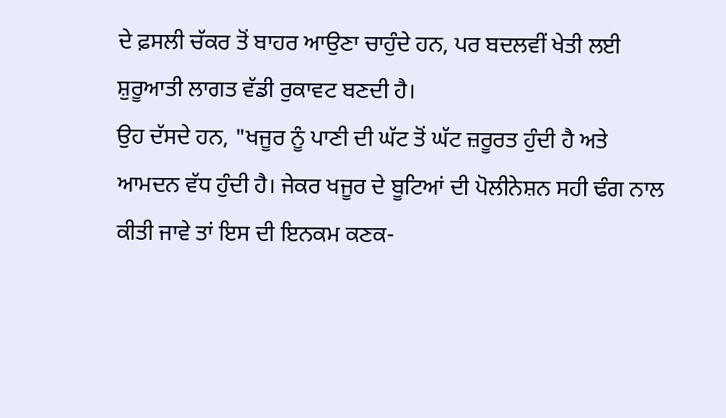ਦੇ ਫ਼ਸਲੀ ਚੱਕਰ ਤੋਂ ਬਾਹਰ ਆਉਣਾ ਚਾਹੁੰਦੇ ਹਨ, ਪਰ ਬਦਲਵੀਂ ਖੇਤੀ ਲਈ ਸ਼ੁਰੂਆਤੀ ਲਾਗਤ ਵੱਡੀ ਰੁਕਾਵਟ ਬਣਦੀ ਹੈ।
ਉਹ ਦੱਸਦੇ ਹਨ, "ਖਜੂਰ ਨੂੰ ਪਾਣੀ ਦੀ ਘੱਟ ਤੋਂ ਘੱਟ ਜ਼ਰੂਰਤ ਹੁੰਦੀ ਹੈ ਅਤੇ ਆਮਦਨ ਵੱਧ ਹੁੰਦੀ ਹੈ। ਜੇਕਰ ਖਜੂਰ ਦੇ ਬੂਟਿਆਂ ਦੀ ਪੋਲੀਨੇਸ਼ਨ ਸਹੀ ਢੰਗ ਨਾਲ ਕੀਤੀ ਜਾਵੇ ਤਾਂ ਇਸ ਦੀ ਇਨਕਮ ਕਣਕ-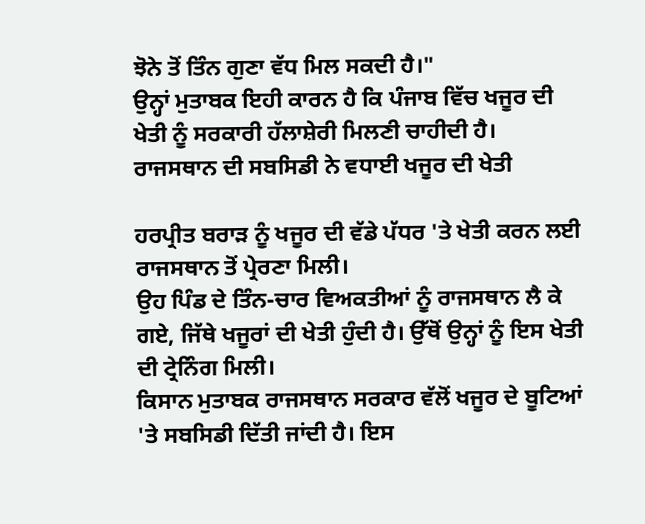ਝੋਨੇ ਤੋਂ ਤਿੰਨ ਗੁਣਾ ਵੱਧ ਮਿਲ ਸਕਦੀ ਹੈ।"
ਉਨ੍ਹਾਂ ਮੁਤਾਬਕ ਇਹੀ ਕਾਰਨ ਹੈ ਕਿ ਪੰਜਾਬ ਵਿੱਚ ਖਜੂਰ ਦੀ ਖੇਤੀ ਨੂੰ ਸਰਕਾਰੀ ਹੱਲਾਸ਼ੇਰੀ ਮਿਲਣੀ ਚਾਹੀਦੀ ਹੈ।
ਰਾਜਸਥਾਨ ਦੀ ਸਬਸਿਡੀ ਨੇ ਵਧਾਈ ਖਜੂਰ ਦੀ ਖੇਤੀ

ਹਰਪ੍ਰੀਤ ਬਰਾੜ ਨੂੰ ਖਜੂਰ ਦੀ ਵੱਡੇ ਪੱਧਰ 'ਤੇ ਖੇਤੀ ਕਰਨ ਲਈ ਰਾਜਸਥਾਨ ਤੋਂ ਪ੍ਰੇਰਣਾ ਮਿਲੀ।
ਉਹ ਪਿੰਡ ਦੇ ਤਿੰਨ-ਚਾਰ ਵਿਅਕਤੀਆਂ ਨੂੰ ਰਾਜਸਥਾਨ ਲੈ ਕੇ ਗਏ, ਜਿੱਥੇ ਖਜੂਰਾਂ ਦੀ ਖੇਤੀ ਹੁੰਦੀ ਹੈ। ਉੱਥੋਂ ਉਨ੍ਹਾਂ ਨੂੰ ਇਸ ਖੇਤੀ ਦੀ ਟ੍ਰੇਨਿੰਗ ਮਿਲੀ।
ਕਿਸਾਨ ਮੁਤਾਬਕ ਰਾਜਸਥਾਨ ਸਰਕਾਰ ਵੱਲੋਂ ਖਜੂਰ ਦੇ ਬੂਟਿਆਂ 'ਤੇ ਸਬਸਿਡੀ ਦਿੱਤੀ ਜਾਂਦੀ ਹੈ। ਇਸ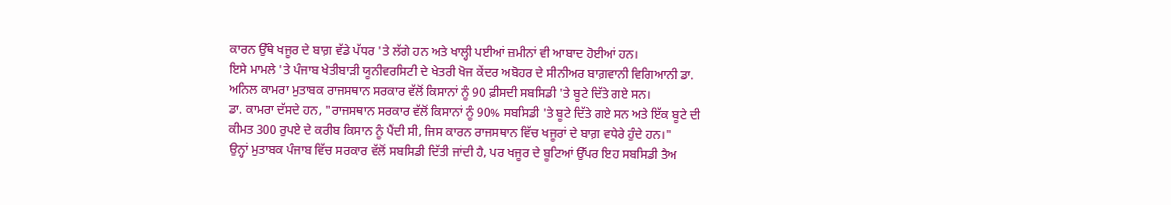ਕਾਰਨ ਉੱਥੇ ਖਜੂਰ ਦੇ ਬਾਗ਼ ਵੱਡੇ ਪੱਧਰ 'ਤੇ ਲੱਗੇ ਹਨ ਅਤੇ ਖਾਲ੍ਹੀ ਪਈਆਂ ਜ਼ਮੀਨਾਂ ਵੀ ਆਬਾਦ ਹੋਈਆਂ ਹਨ।
ਇਸੇ ਮਾਮਲੇ 'ਤੇ ਪੰਜਾਬ ਖੇਤੀਬਾੜੀ ਯੂਨੀਵਰਸਿਟੀ ਦੇ ਖੇਤਰੀ ਖੋਜ ਕੇਂਦਰ ਅਬੋਹਰ ਦੇ ਸੀਨੀਅਰ ਬਾਗ਼ਵਾਨੀ ਵਿਗਿਆਨੀ ਡਾ. ਅਨਿਲ ਕਾਮਰਾ ਮੁਤਾਬਕ ਰਾਜਸਥਾਨ ਸਰਕਾਰ ਵੱਲੋਂ ਕਿਸਾਨਾਂ ਨੂੰ 90 ਫ਼ੀਸਦੀ ਸਬਸਿਡੀ 'ਤੇ ਬੂਟੇ ਦਿੱਤੇ ਗਏ ਸਨ।
ਡਾ. ਕਾਮਰਾ ਦੱਸਦੇ ਹਨ, "ਰਾਜਸਥਾਨ ਸਰਕਾਰ ਵੱਲੋਂ ਕਿਸਾਨਾਂ ਨੂੰ 90% ਸਬਸਿਡੀ 'ਤੇ ਬੂਟੇ ਦਿੱਤੇ ਗਏ ਸਨ ਅਤੇ ਇੱਕ ਬੂਟੇ ਦੀ ਕੀਮਤ 300 ਰੁਪਏ ਦੇ ਕਰੀਬ ਕਿਸਾਨ ਨੂੰ ਪੈਂਦੀ ਸੀ, ਜਿਸ ਕਾਰਨ ਰਾਜਸਥਾਨ ਵਿੱਚ ਖਜੂਰਾਂ ਦੇ ਬਾਗ਼ ਵਧੇਰੇ ਹੁੰਦੇ ਹਨ।"
ਉਨ੍ਹਾਂ ਮੁਤਾਬਕ ਪੰਜਾਬ ਵਿੱਚ ਸਰਕਾਰ ਵੱਲੋਂ ਸਬਸਿਡੀ ਦਿੱਤੀ ਜਾਂਦੀ ਹੈ, ਪਰ ਖਜੂਰ ਦੇ ਬੂਟਿਆਂ ਉੱਪਰ ਇਹ ਸਬਸਿਡੀ ਤੈਅ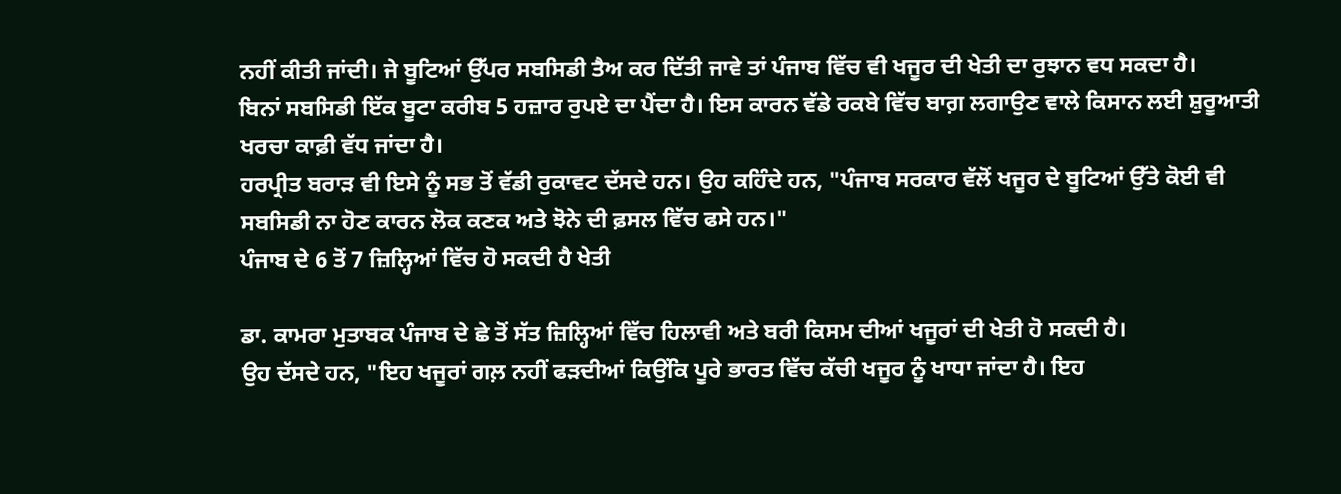ਨਹੀਂ ਕੀਤੀ ਜਾਂਦੀ। ਜੇ ਬੂਟਿਆਂ ਉੱਪਰ ਸਬਸਿਡੀ ਤੈਅ ਕਰ ਦਿੱਤੀ ਜਾਵੇ ਤਾਂ ਪੰਜਾਬ ਵਿੱਚ ਵੀ ਖਜੂਰ ਦੀ ਖੇਤੀ ਦਾ ਰੁਝਾਨ ਵਧ ਸਕਦਾ ਹੈ।
ਬਿਨਾਂ ਸਬਸਿਡੀ ਇੱਕ ਬੂਟਾ ਕਰੀਬ 5 ਹਜ਼ਾਰ ਰੁਪਏ ਦਾ ਪੈਂਦਾ ਹੈ। ਇਸ ਕਾਰਨ ਵੱਡੇ ਰਕਬੇ ਵਿੱਚ ਬਾਗ਼ ਲਗਾਉਣ ਵਾਲੇ ਕਿਸਾਨ ਲਈ ਸ਼ੁਰੂਆਤੀ ਖਰਚਾ ਕਾਫ਼ੀ ਵੱਧ ਜਾਂਦਾ ਹੈ।
ਹਰਪ੍ਰੀਤ ਬਰਾੜ ਵੀ ਇਸੇ ਨੂੰ ਸਭ ਤੋਂ ਵੱਡੀ ਰੁਕਾਵਟ ਦੱਸਦੇ ਹਨ। ਉਹ ਕਹਿੰਦੇ ਹਨ, "ਪੰਜਾਬ ਸਰਕਾਰ ਵੱਲੋਂ ਖਜੂਰ ਦੇ ਬੂਟਿਆਂ ਉੱਤੇ ਕੋਈ ਵੀ ਸਬਸਿਡੀ ਨਾ ਹੋਣ ਕਾਰਨ ਲੋਕ ਕਣਕ ਅਤੇ ਝੋਨੇ ਦੀ ਫ਼ਸਲ ਵਿੱਚ ਫਸੇ ਹਨ।"
ਪੰਜਾਬ ਦੇ 6 ਤੋਂ 7 ਜ਼ਿਲ੍ਹਿਆਂ ਵਿੱਚ ਹੋ ਸਕਦੀ ਹੈ ਖੇਤੀ

ਡਾ. ਕਾਮਰਾ ਮੁਤਾਬਕ ਪੰਜਾਬ ਦੇ ਛੇ ਤੋਂ ਸੱਤ ਜ਼ਿਲ੍ਹਿਆਂ ਵਿੱਚ ਹਿਲਾਵੀ ਅਤੇ ਬਰੀ ਕਿਸਮ ਦੀਆਂ ਖਜੂਰਾਂ ਦੀ ਖੇਤੀ ਹੋ ਸਕਦੀ ਹੈ।
ਉਹ ਦੱਸਦੇ ਹਨ, "ਇਹ ਖਜੂਰਾਂ ਗਲ਼ ਨਹੀਂ ਫੜਦੀਆਂ ਕਿਉਂਕਿ ਪੂਰੇ ਭਾਰਤ ਵਿੱਚ ਕੱਚੀ ਖਜੂਰ ਨੂੰ ਖਾਧਾ ਜਾਂਦਾ ਹੈ। ਇਹ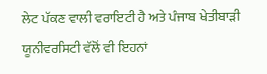ਲੇਟ ਪੱਕਣ ਵਾਲੀ ਵਰਾਇਟੀ ਹੈ ਅਤੇ ਪੰਜਾਬ ਖੇਤੀਬਾੜੀ ਯੂਨੀਵਰਸਿਟੀ ਵੱਲੋਂ ਵੀ ਇਹਨਾਂ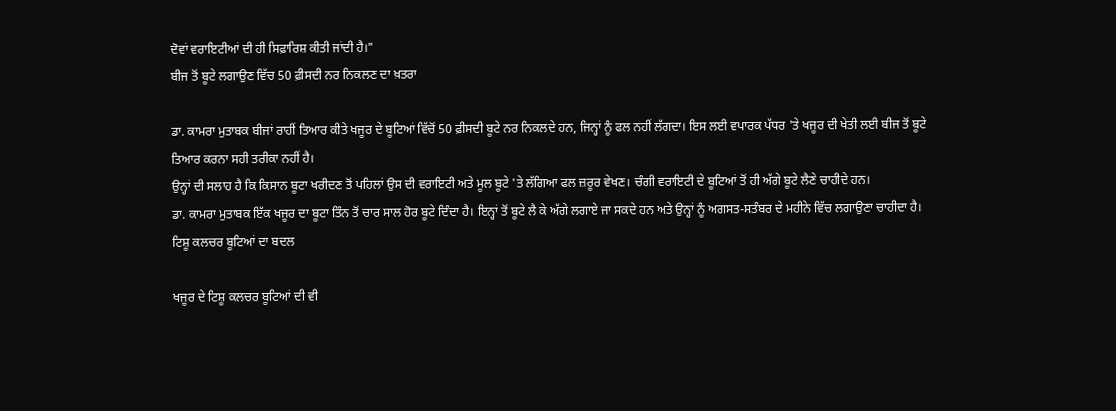ਦੋਵਾਂ ਵਰਾਇਟੀਆਂ ਦੀ ਹੀ ਸਿਫ਼ਾਰਿਸ਼ ਕੀਤੀ ਜਾਂਦੀ ਹੈ।"
ਬੀਜ ਤੋਂ ਬੂਟੇ ਲਗਾਉਣ ਵਿੱਚ 50 ਫ਼ੀਸਦੀ ਨਰ ਨਿਕਲਣ ਦਾ ਖ਼ਤਰਾ

ਡਾ. ਕਾਮਰਾ ਮੁਤਾਬਕ ਬੀਜਾਂ ਰਾਹੀਂ ਤਿਆਰ ਕੀਤੇ ਖਜੂਰ ਦੇ ਬੂਟਿਆਂ ਵਿੱਚੋਂ 50 ਫ਼ੀਸਦੀ ਬੂਟੇ ਨਰ ਨਿਕਲਦੇ ਹਨ, ਜਿਨ੍ਹਾਂ ਨੂੰ ਫਲ ਨਹੀਂ ਲੱਗਦਾ। ਇਸ ਲਈ ਵਪਾਰਕ ਪੱਧਰ 'ਤੇ ਖਜੂਰ ਦੀ ਖੇਤੀ ਲਈ ਬੀਜ ਤੋਂ ਬੂਟੇ ਤਿਆਰ ਕਰਨਾ ਸਹੀ ਤਰੀਕਾ ਨਹੀਂ ਹੈ।
ਉਨ੍ਹਾਂ ਦੀ ਸਲਾਹ ਹੈ ਕਿ ਕਿਸਾਨ ਬੂਟਾ ਖਰੀਦਣ ਤੋਂ ਪਹਿਲਾਂ ਉਸ ਦੀ ਵਰਾਇਟੀ ਅਤੇ ਮੂਲ ਬੂਟੇ 'ਤੇ ਲੱਗਿਆ ਫਲ ਜ਼ਰੂਰ ਵੇਖਣ। ਚੰਗੀ ਵਰਾਇਟੀ ਦੇ ਬੂਟਿਆਂ ਤੋਂ ਹੀ ਅੱਗੇ ਬੂਟੇ ਲੈਣੇ ਚਾਹੀਦੇ ਹਨ।
ਡਾ. ਕਾਮਰਾ ਮੁਤਾਬਕ ਇੱਕ ਖਜੂਰ ਦਾ ਬੂਟਾ ਤਿੰਨ ਤੋਂ ਚਾਰ ਸਾਲ ਹੋਰ ਬੂਟੇ ਦਿੰਦਾ ਹੈ। ਇਨ੍ਹਾਂ ਤੋਂ ਬੂਟੇ ਲੈ ਕੇ ਅੱਗੇ ਲਗਾਏ ਜਾ ਸਕਦੇ ਹਨ ਅਤੇ ਉਨ੍ਹਾਂ ਨੂੰ ਅਗਸਤ-ਸਤੰਬਰ ਦੇ ਮਹੀਨੇ ਵਿੱਚ ਲਗਾਉਣਾ ਚਾਹੀਦਾ ਹੈ।
ਟਿਸ਼ੂ ਕਲਚਰ ਬੂਟਿਆਂ ਦਾ ਬਦਲ

ਖਜੂਰ ਦੇ ਟਿਸ਼ੂ ਕਲਚਰ ਬੂਟਿਆਂ ਦੀ ਵੀ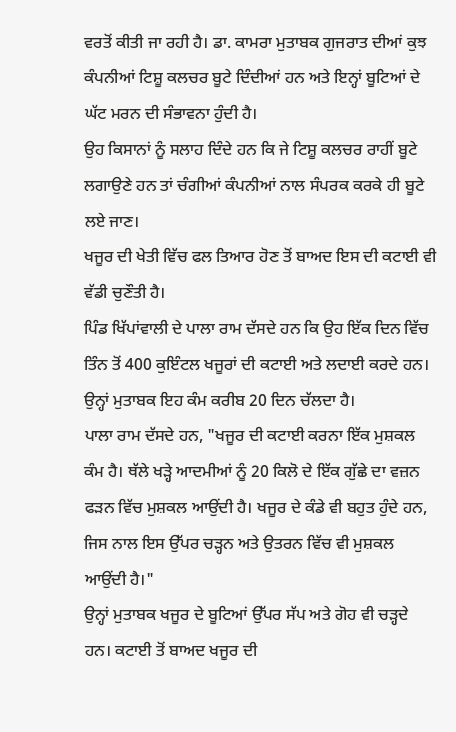ਵਰਤੋਂ ਕੀਤੀ ਜਾ ਰਹੀ ਹੈ। ਡਾ. ਕਾਮਰਾ ਮੁਤਾਬਕ ਗੁਜਰਾਤ ਦੀਆਂ ਕੁਝ ਕੰਪਨੀਆਂ ਟਿਸ਼ੂ ਕਲਚਰ ਬੂਟੇ ਦਿੰਦੀਆਂ ਹਨ ਅਤੇ ਇਨ੍ਹਾਂ ਬੂਟਿਆਂ ਦੇ ਘੱਟ ਮਰਨ ਦੀ ਸੰਭਾਵਨਾ ਹੁੰਦੀ ਹੈ।
ਉਹ ਕਿਸਾਨਾਂ ਨੂੰ ਸਲਾਹ ਦਿੰਦੇ ਹਨ ਕਿ ਜੇ ਟਿਸ਼ੂ ਕਲਚਰ ਰਾਹੀਂ ਬੂਟੇ ਲਗਾਉਣੇ ਹਨ ਤਾਂ ਚੰਗੀਆਂ ਕੰਪਨੀਆਂ ਨਾਲ ਸੰਪਰਕ ਕਰਕੇ ਹੀ ਬੂਟੇ ਲਏ ਜਾਣ।
ਖਜੂਰ ਦੀ ਖੇਤੀ ਵਿੱਚ ਫਲ ਤਿਆਰ ਹੋਣ ਤੋਂ ਬਾਅਦ ਇਸ ਦੀ ਕਟਾਈ ਵੀ ਵੱਡੀ ਚੁਣੌਤੀ ਹੈ।
ਪਿੰਡ ਖਿੱਪਾਂਵਾਲੀ ਦੇ ਪਾਲਾ ਰਾਮ ਦੱਸਦੇ ਹਨ ਕਿ ਉਹ ਇੱਕ ਦਿਨ ਵਿੱਚ ਤਿੰਨ ਤੋਂ 400 ਕੁਇੰਟਲ ਖਜੂਰਾਂ ਦੀ ਕਟਾਈ ਅਤੇ ਲਦਾਈ ਕਰਦੇ ਹਨ। ਉਨ੍ਹਾਂ ਮੁਤਾਬਕ ਇਹ ਕੰਮ ਕਰੀਬ 20 ਦਿਨ ਚੱਲਦਾ ਹੈ।
ਪਾਲਾ ਰਾਮ ਦੱਸਦੇ ਹਨ, "ਖਜੂਰ ਦੀ ਕਟਾਈ ਕਰਨਾ ਇੱਕ ਮੁਸ਼ਕਲ ਕੰਮ ਹੈ। ਥੱਲੇ ਖੜ੍ਹੇ ਆਦਮੀਆਂ ਨੂੰ 20 ਕਿਲੋ ਦੇ ਇੱਕ ਗੁੱਛੇ ਦਾ ਵਜ਼ਨ ਫੜਨ ਵਿੱਚ ਮੁਸ਼ਕਲ ਆਉਂਦੀ ਹੈ। ਖਜੂਰ ਦੇ ਕੰਡੇ ਵੀ ਬਹੁਤ ਹੁੰਦੇ ਹਨ, ਜਿਸ ਨਾਲ ਇਸ ਉੱਪਰ ਚੜ੍ਹਨ ਅਤੇ ਉਤਰਨ ਵਿੱਚ ਵੀ ਮੁਸ਼ਕਲ ਆਉਂਦੀ ਹੈ।"
ਉਨ੍ਹਾਂ ਮੁਤਾਬਕ ਖਜੂਰ ਦੇ ਬੂਟਿਆਂ ਉੱਪਰ ਸੱਪ ਅਤੇ ਗੋਹ ਵੀ ਚੜ੍ਹਦੇ ਹਨ। ਕਟਾਈ ਤੋਂ ਬਾਅਦ ਖਜੂਰ ਦੀ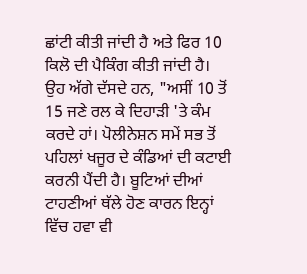ਛਾਂਟੀ ਕੀਤੀ ਜਾਂਦੀ ਹੈ ਅਤੇ ਫਿਰ 10 ਕਿਲੋ ਦੀ ਪੈਕਿੰਗ ਕੀਤੀ ਜਾਂਦੀ ਹੈ।
ਉਹ ਅੱਗੇ ਦੱਸਦੇ ਹਨ, "ਅਸੀਂ 10 ਤੋਂ 15 ਜਣੇ ਰਲ ਕੇ ਦਿਹਾੜੀ 'ਤੇ ਕੰਮ ਕਰਦੇ ਹਾਂ। ਪੋਲੀਨੇਸ਼ਨ ਸਮੇਂ ਸਭ ਤੋਂ ਪਹਿਲਾਂ ਖਜੂਰ ਦੇ ਕੰਡਿਆਂ ਦੀ ਕਟਾਈ ਕਰਨੀ ਪੈਂਦੀ ਹੈ। ਬੂਟਿਆਂ ਦੀਆਂ ਟਾਹਣੀਆਂ ਥੱਲੇ ਹੋਣ ਕਾਰਨ ਇਨ੍ਹਾਂ ਵਿੱਚ ਹਵਾ ਵੀ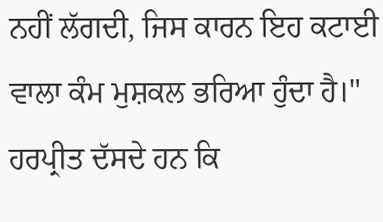ਨਹੀਂ ਲੱਗਦੀ, ਜਿਸ ਕਾਰਨ ਇਹ ਕਟਾਈ ਵਾਲਾ ਕੰਮ ਮੁਸ਼ਕਲ ਭਰਿਆ ਹੁੰਦਾ ਹੈ।"
ਹਰਪ੍ਰੀਤ ਦੱਸਦੇ ਹਨ ਕਿ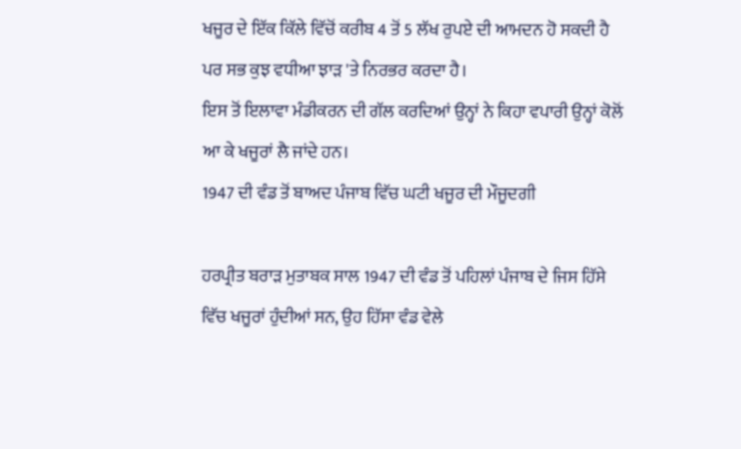ਖਜੂਰ ਦੇ ਇੱਕ ਕਿੱਲੇ ਵਿੱਚੋਂ ਕਰੀਬ 4 ਤੋਂ 5 ਲੱਖ ਰੁਪਏ ਦੀ ਆਮਦਨ ਹੋ ਸਕਦੀ ਹੈ ਪਰ ਸਭ ਕੁਝ ਵਧੀਆ ਝਾੜ 'ਤੇ ਨਿਰਭਰ ਕਰਦਾ ਹੈ।
ਇਸ ਤੋਂ ਇਲਾਵਾ ਮੰਡੀਕਰਨ ਦੀ ਗੱਲ ਕਰਦਿਆਂ ਉਨ੍ਹਾਂ ਨੇ ਕਿਹਾ ਵਪਾਰੀ ਉਨ੍ਹਾਂ ਕੋਲੋਂ ਆ ਕੇ ਖਜੂਰਾਂ ਲੈ ਜਾਂਦੇ ਹਨ।
1947 ਦੀ ਵੰਡ ਤੋਂ ਬਾਅਦ ਪੰਜਾਬ ਵਿੱਚ ਘਟੀ ਖਜੂਰ ਦੀ ਮੌਜੂਦਗੀ

ਹਰਪ੍ਰੀਤ ਬਰਾੜ ਮੁਤਾਬਕ ਸਾਲ 1947 ਦੀ ਵੰਡ ਤੋਂ ਪਹਿਲਾਂ ਪੰਜਾਬ ਦੇ ਜਿਸ ਹਿੱਸੇ ਵਿੱਚ ਖਜੂਰਾਂ ਹੁੰਦੀਆਂ ਸਨ, ਉਹ ਹਿੱਸਾ ਵੰਡ ਵੇਲੇ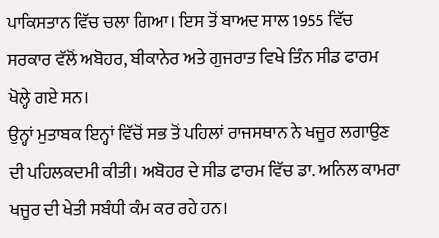ਪਾਕਿਸਤਾਨ ਵਿੱਚ ਚਲਾ ਗਿਆ। ਇਸ ਤੋਂ ਬਾਅਦ ਸਾਲ 1955 ਵਿੱਚ ਸਰਕਾਰ ਵੱਲੋਂ ਅਬੋਹਰ, ਬੀਕਾਨੇਰ ਅਤੇ ਗੁਜਰਾਤ ਵਿਖੇ ਤਿੰਨ ਸੀਡ ਫਾਰਮ ਖੋਲ੍ਹੇ ਗਏ ਸਨ।
ਉਨ੍ਹਾਂ ਮੁਤਾਬਕ ਇਨ੍ਹਾਂ ਵਿੱਚੋਂ ਸਭ ਤੋਂ ਪਹਿਲਾਂ ਰਾਜਸਥਾਨ ਨੇ ਖਜੂਰ ਲਗਾਉਣ ਦੀ ਪਹਿਲਕਦਮੀ ਕੀਤੀ। ਅਬੋਹਰ ਦੇ ਸੀਡ ਫਾਰਮ ਵਿੱਚ ਡਾ. ਅਨਿਲ ਕਾਮਰਾ ਖਜੂਰ ਦੀ ਖੇਤੀ ਸਬੰਧੀ ਕੰਮ ਕਰ ਰਹੇ ਹਨ।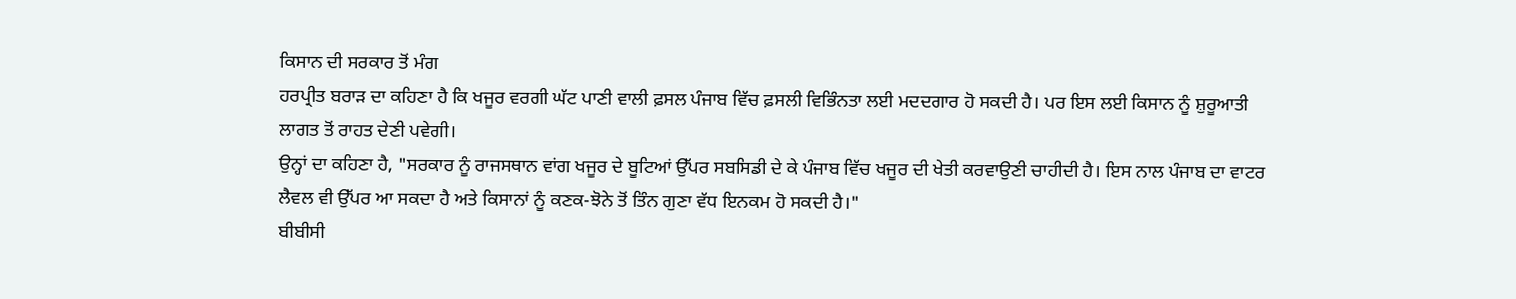ਕਿਸਾਨ ਦੀ ਸਰਕਾਰ ਤੋਂ ਮੰਗ
ਹਰਪ੍ਰੀਤ ਬਰਾੜ ਦਾ ਕਹਿਣਾ ਹੈ ਕਿ ਖਜੂਰ ਵਰਗੀ ਘੱਟ ਪਾਣੀ ਵਾਲੀ ਫ਼ਸਲ ਪੰਜਾਬ ਵਿੱਚ ਫ਼ਸਲੀ ਵਿਭਿੰਨਤਾ ਲਈ ਮਦਦਗਾਰ ਹੋ ਸਕਦੀ ਹੈ। ਪਰ ਇਸ ਲਈ ਕਿਸਾਨ ਨੂੰ ਸ਼ੁਰੂਆਤੀ ਲਾਗਤ ਤੋਂ ਰਾਹਤ ਦੇਣੀ ਪਵੇਗੀ।
ਉਨ੍ਹਾਂ ਦਾ ਕਹਿਣਾ ਹੈ, "ਸਰਕਾਰ ਨੂੰ ਰਾਜਸਥਾਨ ਵਾਂਗ ਖਜੂਰ ਦੇ ਬੂਟਿਆਂ ਉੱਪਰ ਸਬਸਿਡੀ ਦੇ ਕੇ ਪੰਜਾਬ ਵਿੱਚ ਖਜੂਰ ਦੀ ਖੇਤੀ ਕਰਵਾਉਣੀ ਚਾਹੀਦੀ ਹੈ। ਇਸ ਨਾਲ ਪੰਜਾਬ ਦਾ ਵਾਟਰ ਲੈਵਲ ਵੀ ਉੱਪਰ ਆ ਸਕਦਾ ਹੈ ਅਤੇ ਕਿਸਾਨਾਂ ਨੂੰ ਕਣਕ-ਝੋਨੇ ਤੋਂ ਤਿੰਨ ਗੁਣਾ ਵੱਧ ਇਨਕਮ ਹੋ ਸਕਦੀ ਹੈ।"
ਬੀਬੀਸੀ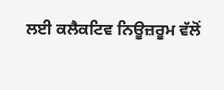ਲਈ ਕਲੈਕਟਿਵ ਨਿਊਜ਼ਰੂਮ ਵੱਲੋਂ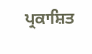ਪ੍ਰਕਾਸ਼ਿਤ